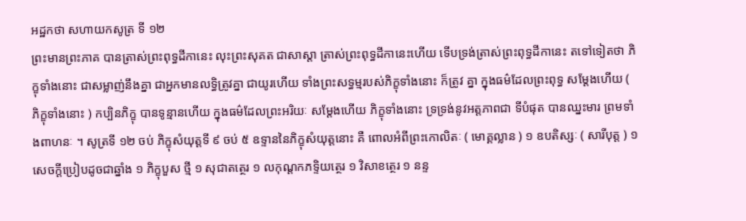អដ្ឋកថា សហាយកសូត្រ ទី ១២
ព្រះមានព្រះភាគ បានត្រាស់ព្រះពុទ្ធដីកានេះ លុះព្រះសុគត ជាសាស្តា ត្រាស់ព្រះពុទ្ធដីកានេះហើយ ទើបទ្រង់ត្រាស់ព្រះពុទ្ធដីកានេះ តទៅទៀតថា ភិក្ខុទាំងនោះ ជាសម្លាញ់នឹងគ្នា ជាអ្នកមានលទ្ធិត្រូវគ្នា ជាយូរហើយ ទាំងព្រះសទ្ធម្មរបស់ភិក្ខុទាំងនោះ ក៏ត្រូវ គ្នា ក្នុងធម៌ដែលព្រះពុទ្ធ សម្តែងហើយ ( ភិក្ខុទាំងនោះ ) កប្បិនភិក្ខុ បានទូន្មានហើយ ក្នុងធម៌ដែលព្រះអរិយៈ សម្តែងហើយ ភិក្ខុទាំងនោះ ទ្រទ្រង់នូវអត្តភាពជា ទីបំផុត បានឈ្នះមារ ព្រមទាំងពាហនៈ ។ សូត្រទី ១២ ចប់ ភិក្ខុសំយុត្តទី ៩ ចប់ ៥ ឧទ្ទាននៃភិក្ខុសំយុត្តនោះ គឺ ពោលអំពីព្រះកោលិតៈ ( មោគ្គល្លាន ) ១ ឧបតិស្សៈ ( សារីបុត្ត ) ១ សេចក្តីប្រៀបដូចជាឆ្នាំង ១ ភិក្ខុបួស ថ្មី ១ សុជាតត្ថេរ ១ លកុណ្តកភទ្ទិយត្ថេរ ១ វិសាខត្ថេរ ១ នន្ទ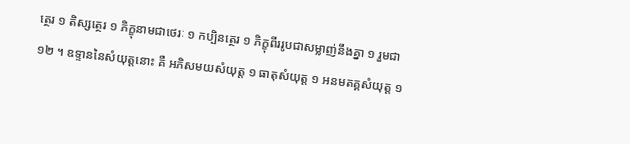ត្ថេរ ១ តិស្សត្ថេរ ១ ភិក្ខុនាមជាថេរៈ ១ កប្បិនត្ថេរ ១ ភិក្ខុពីររូបជាសម្លាញ់នឹងគ្នា ១ រួមជា ១២ ។ ឧទ្ទាននៃសំយុត្តនោះ គឺ អភិសមយសំយុត្ត ១ ធាតុសំយុត្ត ១ អនមតគ្គសំយុត្ត ១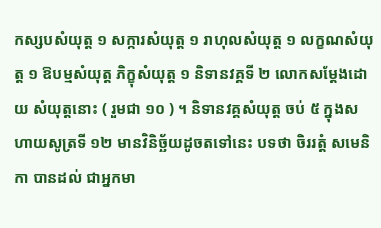កស្សបសំយុត្ត ១ សក្ការសំយុត្ត ១ រាហុលសំយុត្ត ១ លក្ខណសំយុត្ត ១ ឱបម្មសំយុត្ត ភិក្ខុសំយុត្ត ១ និទានវគ្គទី ២ លោកសម្តែងដោយ សំយុត្តនោះ ( រួមជា ១០ ) ។ និទានវគ្គសំយុត្ត ចប់ ៥ ក្នុងសហាយសូត្រទី ១២ មានវិនិច្ឆ័យដូចតទៅនេះ បទថា ចិររត្តំ សមេនិកា បានដល់ ជាអ្នកមា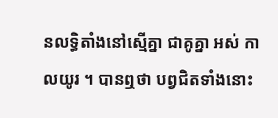នលទ្ធិតាំងនៅស្មើគ្នា ជាគូគ្នា អស់ កាលយូរ ។ បានឮថា បព្វជិតទាំងនោះ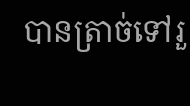បានត្រាច់ទៅរួ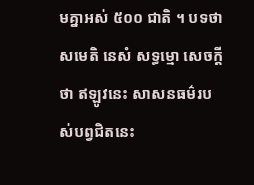មគ្នាអស់ ៥០០ ជាតិ ។ បទថា សមេតិ នេសំ សទ្ធម្មោ សេចក្តីថា ឥឡូវនេះ សាសនធម៌របស់បព្វជិតនេះ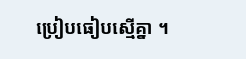ប្រៀបធៀបស្មើគ្នា ។